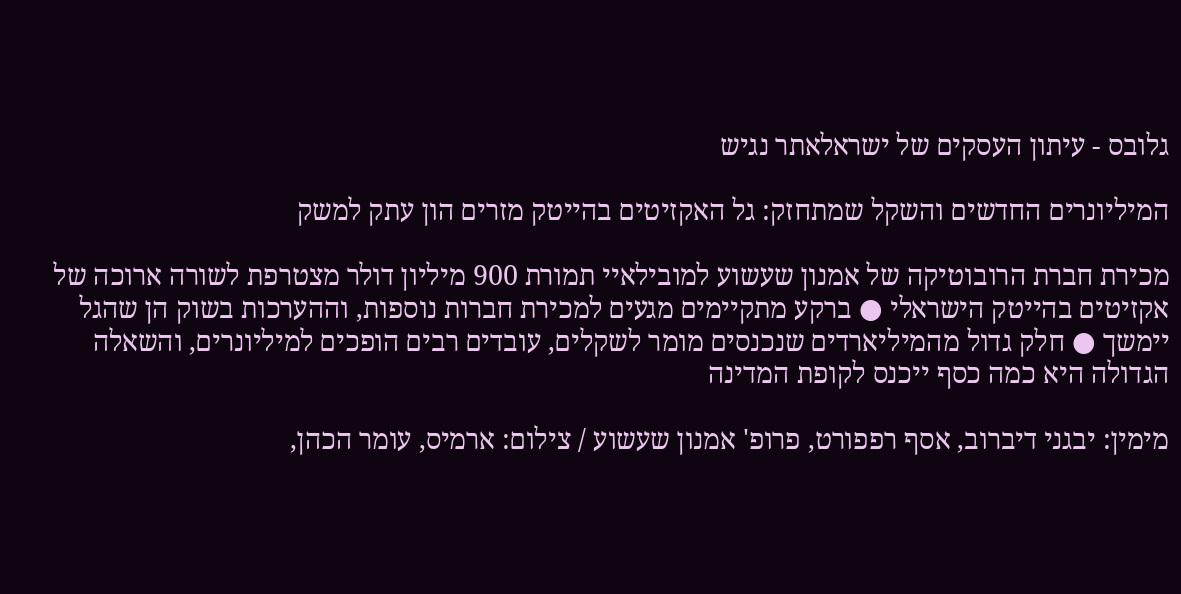גלובס - עיתון העסקים של ישראלאתר נגיש

המיליונרים החדשים והשקל שמתחזק: גל האקזיטים בהייטק מזרים הון עתק למשק

מכירת חברת הרובוטיקה של אמנון שעשוע למובילאיי תמורת 900 מיליון דולר מצטרפת לשורה ארוכה של אקזיטים בהייטק הישראלי ● ברקע מתקיימים מגעים למכירת חברות נוספות, וההערכות בשוק הן שהגל יימשך ● חלק גדול מהמיליארדים שנכנסים מומר לשקלים, עובדים רבים הופכים למיליונרים, והשאלה הגדולה היא כמה כסף ייכנס לקופת המדינה

מימין: יבגני דיברוב, אסף רפפורט, פרופ' אמנון שעשוע / צילום: ארמיס, עומר הכהן,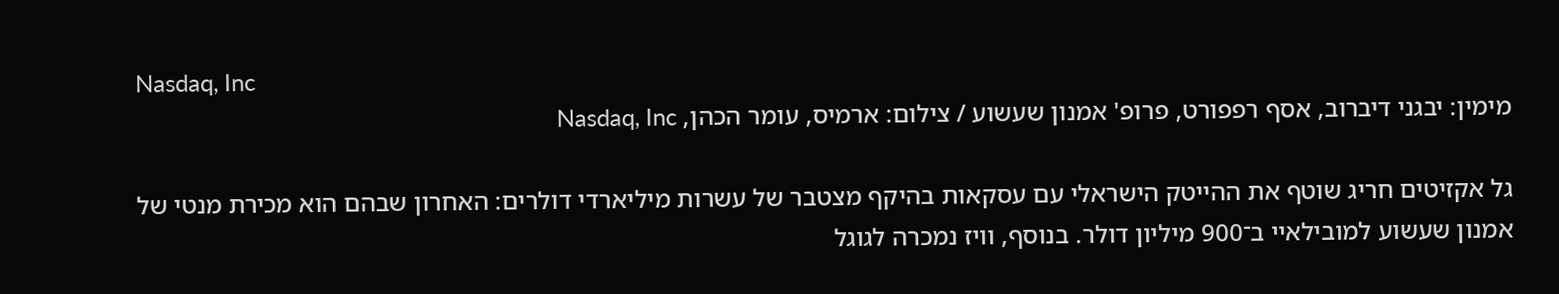Nasdaq, Inc
מימין: יבגני דיברוב, אסף רפפורט, פרופ' אמנון שעשוע / צילום: ארמיס, עומר הכהן, Nasdaq, Inc

גל אקזיטים חריג שוטף את ההייטק הישראלי עם עסקאות בהיקף מצטבר של עשרות מיליארדי דולרים: האחרון שבהם הוא מכירת מנטי של אמנון שעשוע למובילאיי ב־900 מיליון דולר. בנוסף, וויז נמכרה לגוגל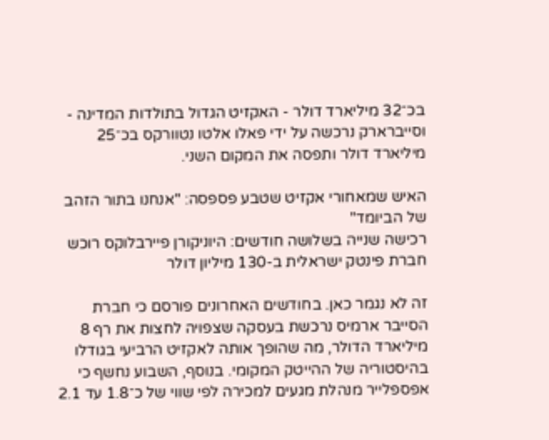בכ־32 מיליארד דולר - האקזיט הגדול בתולדות המדינה - וסייברארק נרכשה על ידי פאלו אלטו נטוורקס בכ־25 מיליארד דולר ותפסה את המקום השני.

האיש שמאחורי אקזיט שטבע פספסה: "אנחנו בתור הזהב של הביומד"
רכישה שנייה בשלושה חודשים: היוניקורן פיירבלוקס רוכש חברת פינטק ישראלית ב-130 מיליון דולר

זה לא נגמר כאן. בחודשים האחרונים פורסם כי חברת הסייבר ארמיס נרכשת בעסקה שצפויה לחצות את רף 8 מיליארד הדולר, מה שהופך אותה לאקזיט הרביעי בגודלו בהיסטוריה של ההייטק המקומי. בנוסף, השבוע נחשף כי אפספלייר מנהלת מגעים למכירה לפי שווי של כ־1.8 עד 2.1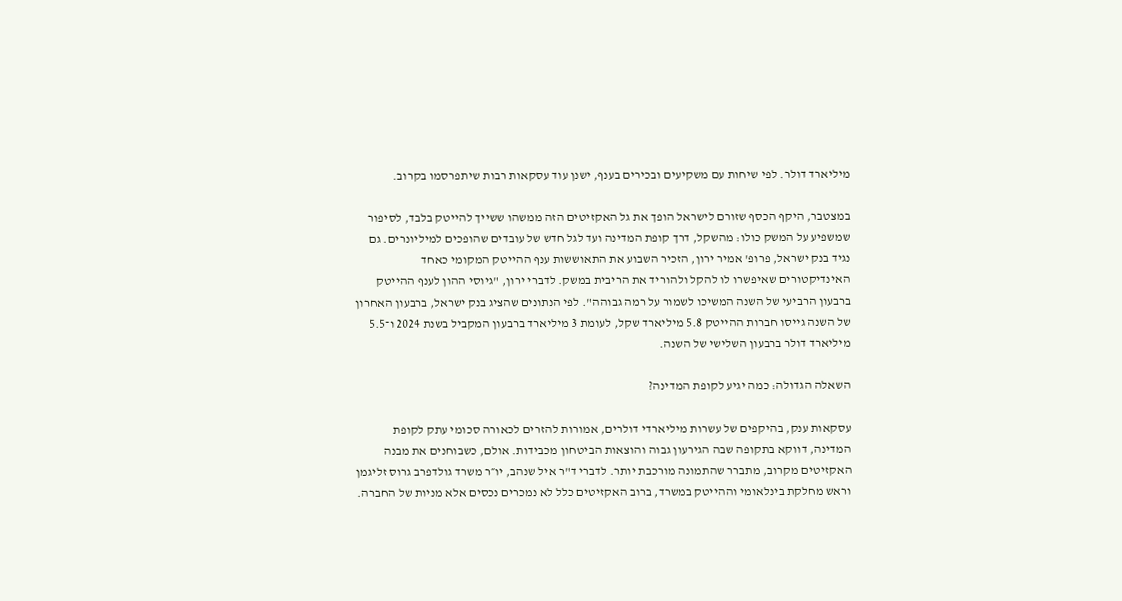מיליארד דולר. לפי שיחות עם משקיעים ובכירים בענף, ישנן עוד עסקאות רבות שיתפרסמו בקרוב.

במצטבר, היקף הכסף שזורם לישראל הופך את גל האקזיטים הזה ממשהו ששייך להייטק בלבד, לסיפור שמשפיע על המשק כולו: מהשקל, דרך קופת המדינה ועד לגל חדש של עובדים שהופכים למיליונרים. גם נגיד בנק ישראל, פרופ' אמיר ירון, הזכיר השבוע את התאוששות ענף ההייטק המקומי כאחד האינדיקטורים שאיפשרו לו להקל ולהוריד את הריבית במשק. לדברי ירון, "גיוסי ההון לענף ההייטק ברבעון הרביעי של השנה המשיכו לשמור על רמה גבוהה". לפי הנתונים שהציג בנק ישראל, ברבעון האחרון של השנה גייסו חברות ההייטק 5.8 מיליארד שקל, לעומת 3 מיליארד ברבעון המקביל בשנת 2024 ו־5.5 מיליארד דולר ברבעון השלישי של השנה.

השאלה הגדולה: כמה יגיע לקופת המדינה?

עסקאות ענק, בהיקפים של עשרות מיליארדי דולרים, אמורות להזרים לכאורה סכומי עתק לקופת המדינה, דווקא בתקופה שבה הגירעון גבוה והוצאות הביטחון מכבידות. אולם, כשבוחנים את מבנה האקזיטים מקרוב, מתברר שהתמונה מורכבת יותר. לדברי ד"ר איל שנהב, יו״ר משרד גולדפרב גרוס זליגמן וראש מחלקת בינלאומי וההייטק במשרד, ברוב האקזיטים כלל לא נמכרים נכסים אלא מניות של החברה.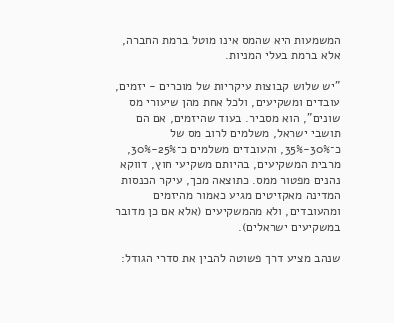המשמעות היא שהמס אינו מוטל ברמת החברה, אלא ברמת בעלי המניות.

"יש שלוש קבוצות עיקריות של מוכרים - יזמים, עובדים ומשקיעים, ולכל אחת מהן שיעורי מס שונים", הוא מסביר. בעוד שהיזמים, אם הם תושבי ישראל, משלמים לרוב מס של כ־30%-35%, והעובדים משלמים כ־25%-30%, מרבית המשקיעים, בהיותם משקיעי חוץ, דווקא נהנים מפטור ממס. כתוצאה מכך, עיקר הכנסות המדינה מאקזיטים מגיע כאמור מהיזמים ומהעובדים, ולא מהמשקיעים (אלא אם כן מדובר במשקיעים ישראלים).

שנהב מציע דרך פשוטה להבין את סדרי הגודל: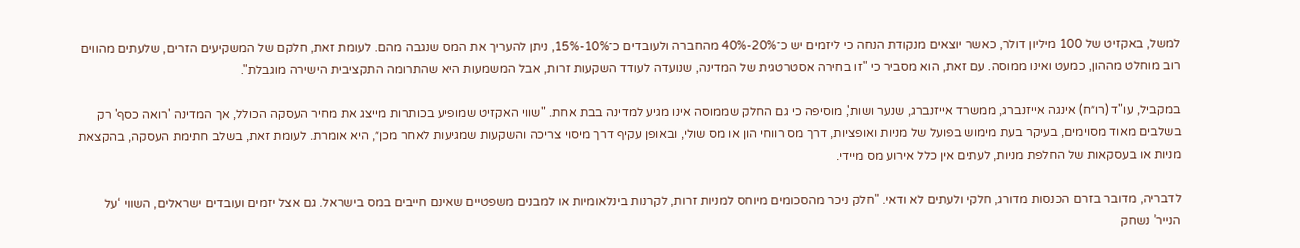למשל, באקזיט של 100 מיליון דולר, כאשר יוצאים מנקודת הנחה כי ליזמים יש כ־20%-40% מהחברה ולעובדים כ־10%-15%, ניתן להעריך את המס שנגבה מהם. לעומת זאת, חלקם של המשקיעים הזרים, שלעתים מהווים רוב מוחלט מההון, כמעט ואינו ממוסה. עם זאת, הוא מסביר כי "זו בחירה אסטרטגית של המדינה, שנועדה לעודד השקעות זרות, אבל המשמעות היא שהתרומה התקציבית הישירה מוגבלת".

במקביל, עו"ד (רו״ח) אינגה אייזנברג, ממשרד אייזנברג, שנער ושות', מוסיפה כי גם החלק שממוסה אינו מגיע למדינה בבת אחת. "שווי האקזיט שמופיע בכותרות מייצג את מחיר העסקה הכולל, אך המדינה 'רואה כסף' רק בשלבים מאוד מסוימים, בעיקר בעת מימוש בפועל של מניות ואופציות, דרך מס רווחי הון או מס שולי, ובאופן עקיף דרך מיסוי צריכה והשקעות שמגיעות לאחר מכן״, היא אומרת. לעומת זאת, בשלב חתימת העסקה, בהקצאת מניות או בעסקאות של החלפת מניות, לעתים אין כלל אירוע מס מיידי.

לדבריה, מדובר בזרם הכנסות מדורג, חלקי ולעתים לא ודאי. "חלק ניכר מהסכומים מיוחס למניות זרות, לקרנות בינלאומיות או למבנים משפטיים שאינם חייבים במס בישראל. גם אצל יזמים ועובדים ישראלים, השווי ‘על הנייר’ נשחק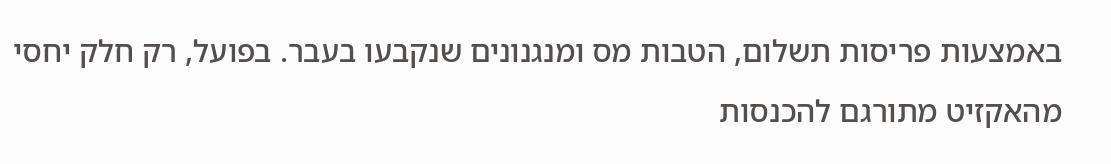באמצעות פריסות תשלום, הטבות מס ומנגנונים שנקבעו בעבר. בפועל, רק חלק יחסי מהאקזיט מתורגם להכנסות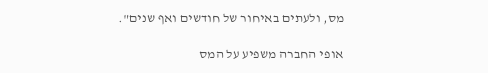מס, ולעתים באיחור של חודשים ואף שנים".

אופי החברה משפיע על המס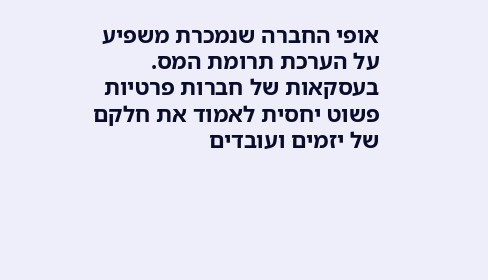אופי החברה שנמכרת משפיע על הערכת תרומת המס. בעסקאות של חברות פרטיות פשוט יחסית לאמוד את חלקם של יזמים ועובדים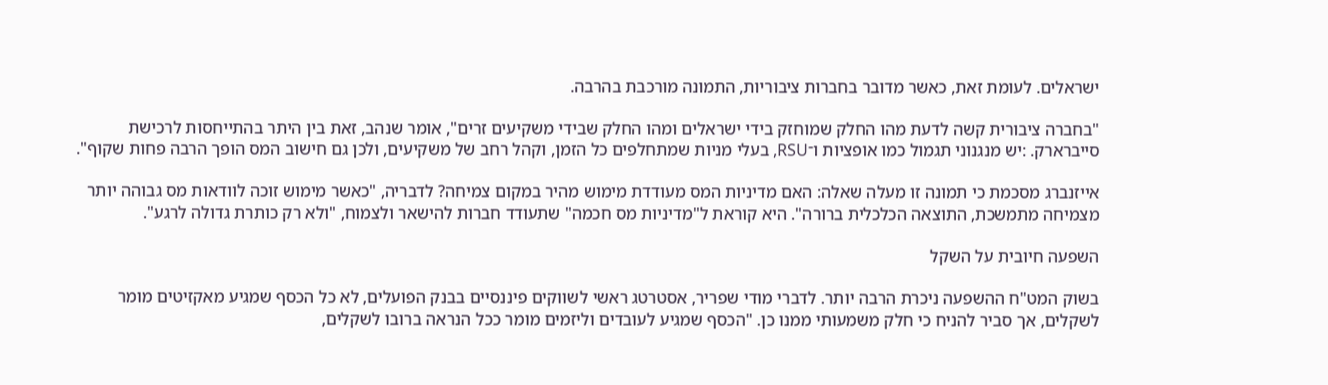ישראלים. לעומת זאת, כאשר מדובר בחברות ציבוריות, התמונה מורכבת בהרבה.

"בחברה ציבורית קשה לדעת מהו החלק שמוחזק בידי ישראלים ומהו החלק שבידי משקיעים זרים", אומר שנהב, זאת בין היתר בהתייחסות לרכישת סייברארק. :יש מנגנוני תגמול כמו אופציות ו־RSU, בעלי מניות שמתחלפים כל הזמן, וקהל רחב של משקיעים, ולכן גם חישוב המס הופך הרבה פחות שקוף".

אייזנברג מסכמת כי תמונה זו מעלה שאלה: האם מדיניות המס מעודדת מימוש מהיר במקום צמיחה? לדבריה, "כאשר מימוש זוכה לוודאות מס גבוהה יותר מצמיחה מתמשכת, התוצאה הכלכלית ברורה". היא קוראת ל"מדיניות מס חכמה" שתעודד חברות להישאר ולצמוח, "ולא רק כותרת גדולה לרגע".

השפעה חיובית על השקל

בשוק המט"ח ההשפעה ניכרת הרבה יותר. לדברי מודי שפריר, אסטרטג ראשי לשווקים פיננסיים בבנק הפועלים, לא כל הכסף שמגיע מאקזיטים מומר לשקלים, אך סביר להניח כי חלק משמעותי ממנו כן. "הכסף שמגיע לעובדים וליזמים מומר ככל הנראה ברובו לשקלים,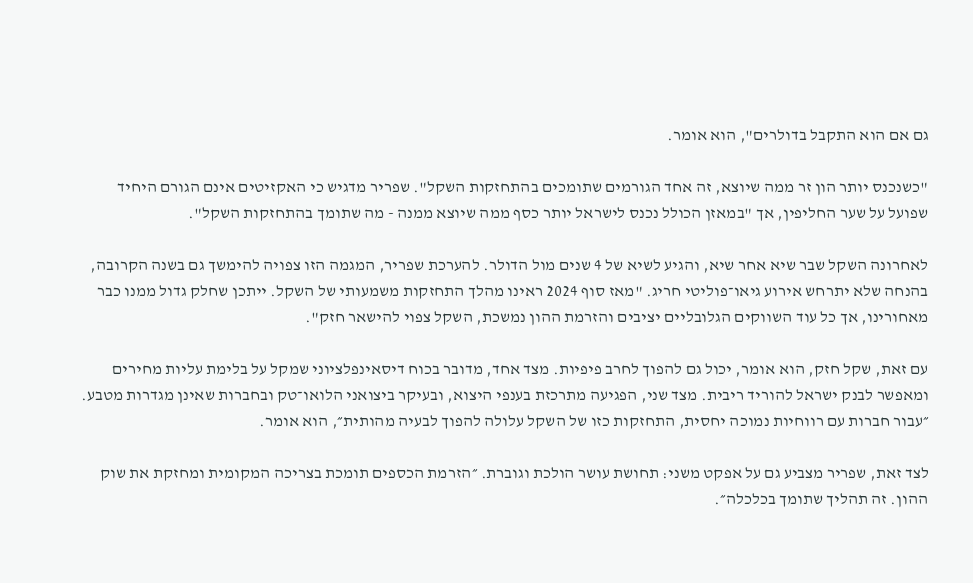גם אם הוא התקבל בדולרים", הוא אומר.

"כשנכנס יותר הון זר ממה שיוצא, זה אחד הגורמים שתומכים בהתחזקות השקל". שפריר מדגיש כי האקזיטים אינם הגורם היחיד שפועל על שער החליפין, אך "במאזן הכולל נכנס לישראל יותר כסף ממה שיוצא ממנה - מה שתומך בהתחזקות השקל".

לאחרונה השקל שבר שיא אחר שיא, והגיע לשיא של 4 שנים מול הדולר. להערכת שפריר, המגמה הזו צפויה להימשך גם בשנה הקרובה, בהנחה שלא יתרחש אירוע גיאו־פוליטי חריג. "מאז סוף 2024 ראינו מהלך התחזקות משמעותי של השקל. ייתכן שחלק גדול ממנו כבר מאחורינו, אך כל עוד השווקים הגלובליים יציבים והזרמת ההון נמשכת, השקל צפוי להישאר חזק".

עם זאת, שקל חזק, הוא אומר, יכול גם להפוך לחרב פיפיות. מצד אחד, מדובר בכוח דיסאינפלציוני שמקל על בלימת עליות מחירים ומאפשר לבנק ישראל להוריד ריבית. מצד שני, הפגיעה מתרכזת בענפי היצוא, ובעיקר ביצואני הלואו־טק ובחברות שאינן מגדרות מטבע. ״עבור חברות עם רווחיות נמוכה יחסית, התחזקות כזו של השקל עלולה להפוך לבעיה מהותית״, הוא אומר.

לצד זאת, שפריר מצביע גם על אפקט משני: תחושת עושר הולכת וגוברת. ״הזרמת הכספים תומכת בצריכה המקומית ומחזקת את שוק ההון. זה תהליך שתומך בכלכלה״.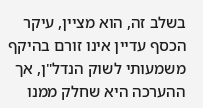בשלב זה, הוא מציין, עיקר הכסף עדיין אינו זורם בהיקף משמעותי לשוק הנדל"ן, אך ההערכה היא שחלק ממנו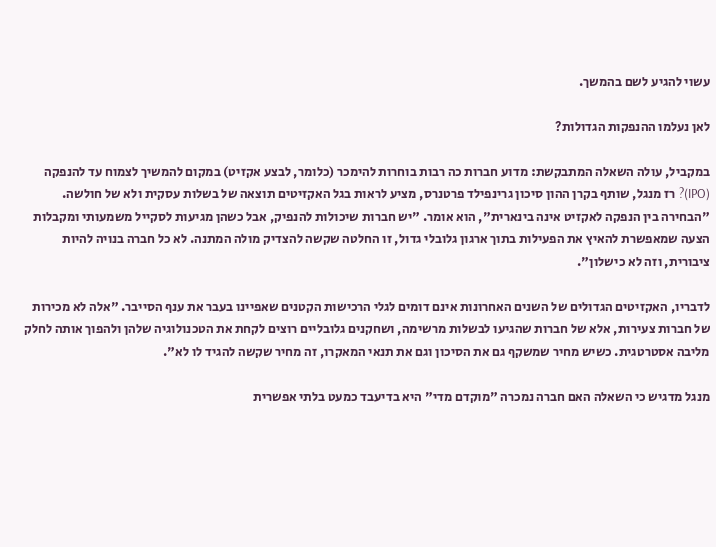עשוי להגיע לשם בהמשך.

לאן נעלמו ההנפקות הגדולות?

במקביל, עולה השאלה המתבקשת: מדוע חברות כה רבות בוחרות להימכר (כלומר, לבצע אקזיט) במקום להמשיך לצמוח עד להנפקה (IPO)? רז מנגל, שותף בקרן ההון סיכון גרינפילד פרטנרס, מציע לראות בגל האקזיטים תוצאה של בשלות עסקית ולא של חולשה. "הבחירה בין הנפקה לאקזיט אינה בינארית", הוא אומר. "יש חברות שיכולות להנפיק, אבל כשהן מגיעות לסקייל משמעותי ומקבלות הצעה שמאפשרת להאיץ את הפעילות בתוך ארגון גלובלי גדול, זו החלטה שקשה להצדיק מולה המתנה. לא כל חברה בנויה להיות ציבורית, וזה לא כישלון".

לדבריו, האקזיטים הגדולים של השנים האחרונות אינם דומים לגלי הרכישות הקטנים שאפיינו בעבר את ענף הסייבר. "אלה לא מכירות של חברות צעירות, אלא של חברות שהגיעו לבשלות מרשימה, ושחקנים גלובליים רוצים לקחת את הטכנולוגיה שלהן ולהפוך אותה לחלק מליבה אסטרטגית. כשיש מחיר שמשקף גם את הסיכון וגם את תנאי המאקרו, זה מחיר שקשה להגיד לו לא".

מנגל מדגיש כי השאלה האם חברה נמכרה "מוקדם מדי" היא בדיעבד כמעט בלתי אפשרית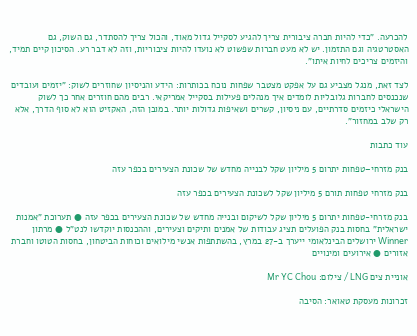להכרעה. "כדי להיות חברה ציבורית צריך להגיע לסקייל גדול מאוד, והכול צריך להסתדר, גם השוק, גם האסטרטגיה וגם התזמון. יש לא מעט חברות שפשוט לא נועדו להיות ציבוריות, וזה לא דבר רע. הסיכון קיים תמיד, והיזמים צריכים לחיות איתו".

לצד זאת, מנגל מצביע גם על אפקט מצטבר שפחות נוכח בכותרות: הידע והניסיון שחוזרים לשוק: "יזמים ועובדים שנכנסים לחברות גלובליות לומדים איך מנהלים פעילות בסקייל אמריקאי. רבים מהם חוזרים אחר כך לשוק הישראלי כיזמים סדרתיים, עם ניסיון, קשרים ושאיפות גדולות יותר. במובן הזה, האקזיט הוא לא סוף הדרך, אלא רק שלב במחזור".

עוד כתבות

בנק מזרחי–טפחות יתרום 5 מיליון שקל לבנייה מחדש של שכונת הצעירים בכפר עזה

בנק מזרחי טפחות תורם 5 מיליון שקל לשכונת הצעירים בכפר עזה

בנק מזרחי-טפחות יתרום 5 מיליון שקל לשיקום ובנייה מחדש של שכונת הצעירים בכפר עזה ● תערוכת "אמנות ישראלית" בחסות בנק הפועלים תציג עבודות של אמנים ותיקים וצעירים, וההכנסות יוקדשו לנט"ל ● מרתון Winner ירושלים הבינלאומי ייערך ב-27 במרץ, בהשתתפות אנשי מילואים וכוחות הביטחון, בחסות הטוטו וחברת אזורים ● אירועים ומינויים

אוניית צים LNG / צילום: Mr YC Chou

זכרונות מעסקת טאואר: הסיבה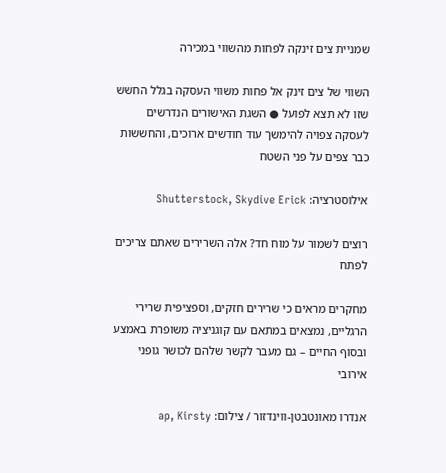שמניית צים זינקה לפחות מהשווי במכירה

השווי של צים זינק אל פחות משווי העסקה בגלל החשש שזו לא תצא לפועל ● השגת האישורים הנדרשים לעסקה צפויה להימשך עוד חודשים ארוכים, והחששות כבר צפים על פני השטח

אילוסטרציה: Shutterstock, Skydive Erick

רוצים לשמור על מוח חד? אלה השרירים שאתם צריכים לפתח

מחקרים מראים כי שרירים חזקים, וספציפית שרירי הרגליים, נמצאים במתאם עם קוגניציה משופרת באמצע ובסוף החיים – גם מעבר לקשר שלהם לכושר גופני אירובי

אנדרו מאונטבטן-ווינדזור / צילום: ap, Kirsty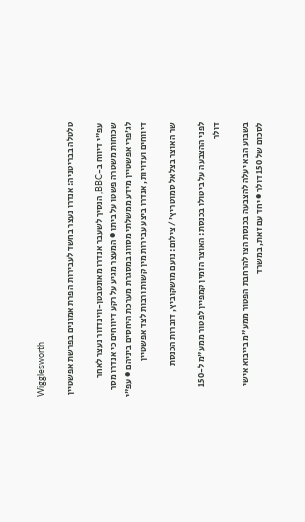Wigglesworth

טלטלה בבריטניה: אנדרו נעצר בחשד לעבירות הפרת אמונים בפרשת אפשטיין

עפ"י דיווח ב-BBC, הנסיך לשעבר אנדרו מאונטבטן-ווינדזור נעצר לאחר שכוחות משטרה פשטו על ביתו ● המעצר מגיע על רקע דיווחים כי אנדרו מסר לג'פרי אפשטיין מידע ממשלתי מסווג במסגרת מערכת היחסים ביניהם ● עפ"י דיווחים ועדויות, אנדרו ביצע עבירות מין קשות ורבות לצד אפשטיין

שר האוצר בצלאל סמוטריץ' / צילום: נועם מושקוביץ, דוברות הכנסת

לפני ההצבעה על ביטולו בכנסת: האוצר הזמין קמפיין לפטור ממע"מ ל-150 דולר

בשבוע הבא יעלה להצבעה בכנסת הצו להרחבת הפטור ממע"מ בייבוא אישי לסכום של 150 דולר ● יחד עם זאת, במשרד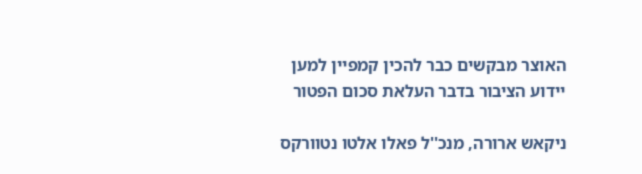האוצר מבקשים כבר להכין קמפיין למען יידוע הציבור בדבר העלאת סכום הפטור

ניקאש ארורה, מנכ''ל פאלו אלטו נטוורקס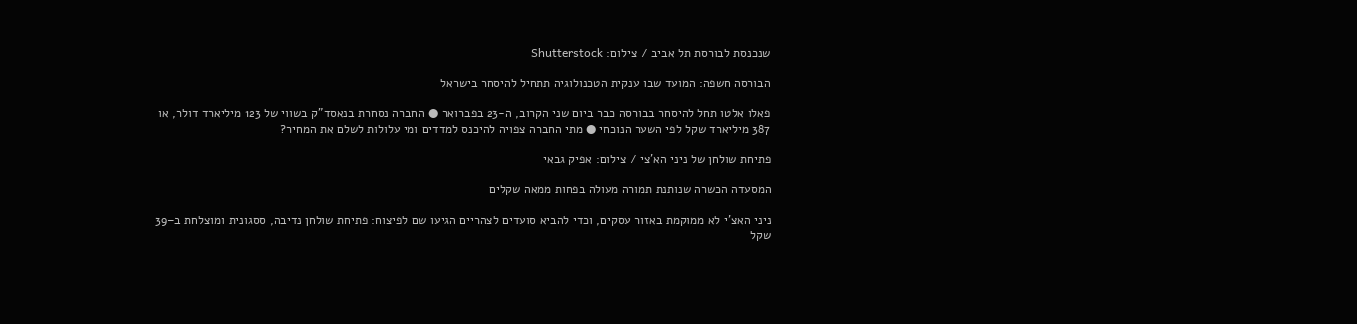שנכנסת לבורסת תל אביב / צילום: Shutterstock

הבורסה חשפה: המועד שבו ענקית הטכנולוגיה תתחיל להיסחר בישראל

פאלו אלטו תחל להיסחר בבורסה כבר ביום שני הקרוב, ה-23 בפברואר ● החברה נסחרת בנאסד"ק בשווי של 123 מיליארד דולר, או 387 מיליארד שקל לפי השער הנוכחי ● מתי החברה צפויה להיכנס למדדים ומי עלולות לשלם את המחיר?

פתיחת שולחן של ניני הא'צי / צילום: אפיק גבאי

המסעדה הכשרה שנותנת תמורה מעולה בפחות ממאה שקלים

ניני האצ'י לא ממוקמת באזור עסקים, וכדי להביא סועדים לצהריים הגיעו שם לפיצוח: פתיחת שולחן נדיבה, ססגונית ומוצלחת ב–39 שקל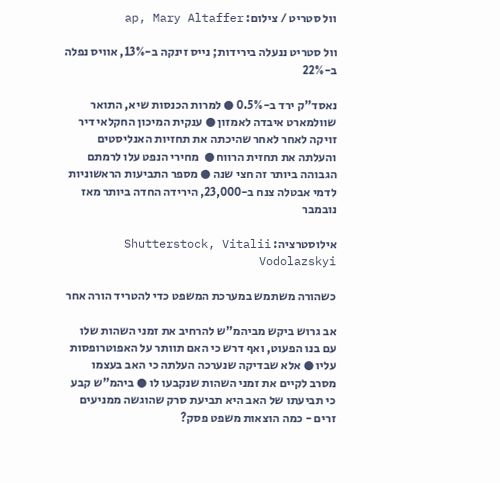וול סטריט / צילום: ap, Mary Altaffer

וול סטריט ננעלה בירידות; נייס זינקה ב-13%, אוויס נפלה ב-22%

נאסד"ק ירד ב-0.5% ● למרות הכנסות שיא, התואר שוולמארט איבדה לאמזון ● ענקית המיכון החקלאי דיר זויקה לאחר לאחר שהיכתה את תחזיות האנליסטים והעלתה את תחזית הרווח ●  מחירי הנפט עלו לרמתם הגבוהה ביותר זה חצי שנה ● מספר התביעות הראשוניות לדמי אבטלה צנח ב-23,000, הירידה החדה ביותר מאז נובמבר

אילוסטרציה: Shutterstock, Vitalii Vodolazskyi

כשהורה משתמש במערכת המשפט כדי להטריד הורה אחר

אב גרוש ביקש מביהמ"ש להרחיב את זמני השהות שלו עם בנו הפעוט, ואף דרש כי האם תוותר על האפוטרופסות עליו ● אלא שבדיקה שנערכה העלתה כי האב בעצמו מסרב לקיים את זמני השהות שנקבעו לו ● ביהמ"ש קבע כי תביעתו של האב היא תביעת סרק שהוגשה ממניעים זרים - כמה הוצאות משפט פסק?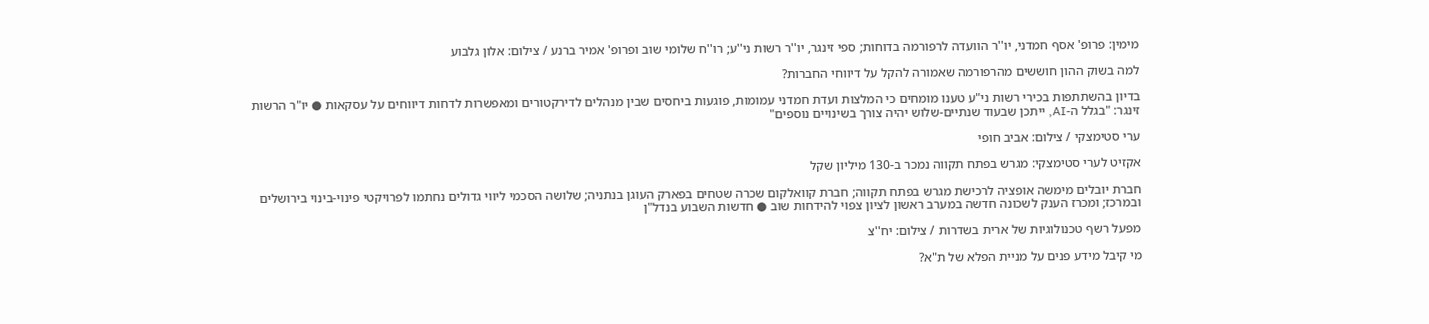מימין: פרופ' אסף חמדני, יו''ר הוועדה לרפורמה בדוחות; ספי זינגר, יו''ר רשות ני''ע; רו''ח שלומי שוב ופרופ' אמיר ברנע / צילום: אלון גלבוע

למה בשוק ההון חוששים מהרפורמה שאמורה להקל על דיווחי החברות?

בדיון בהשתתפות בכירי רשות ני"ע טענו מומחים כי המלצות ועדת חמדני עמומות, פוגעות ביחסים שבין מנהלים לדירקטורים ומאפשרות לדחות דיווחים על עסקאות ● יו"ר הרשות זינגר: "בגלל ה-AI, ייתכן שבעוד שנתיים-שלוש יהיה צורך בשינויים נוספים"

ערי סטימצקי / צילום: אביב חופי

אקזיט לערי סטימצקי: מגרש בפתח תקווה נמכר ב-130 מיליון שקל

חברת יובלים מימשה אופציה לרכישת מגרש בפתח תקווה; חברת קוואלקום שכרה שטחים בפארק העוגן בנתניה; שלושה הסכמי ליווי גדולים נחתמו לפרויקטי פינוי-בינוי בירושלים ובמרכז; ומכרז הענק לשכונה חדשה במערב ראשון לציון צפוי להידחות שוב ● חדשות השבוע בנדל"ן

מפעל רשף טכנולוגיות של ארית בשדרות / צילום: יח''צ

מי קיבל מידע פנים על מניית הפלא של ת"א?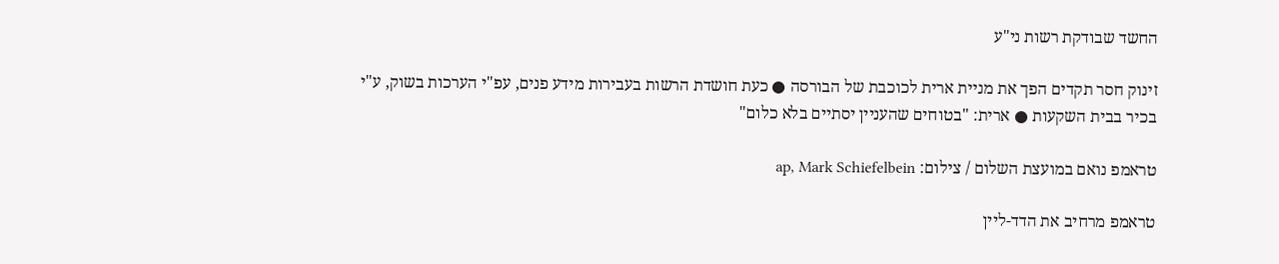החשד שבודקת רשות ני"ע

זינוק חסר תקדים הפך את מניית ארית לכוכבת של הבורסה ● כעת חושדת הרשות בעבירות מידע פנים, עפ"י הערכות בשוק, ע"י בכיר בבית השקעות ● ארית: "בטוחים שהעניין יסתיים בלא כלום"

טראמפ נואם במועצת השלום / צילום: ap, Mark Schiefelbein

טראמפ מרחיב את הדד-ליין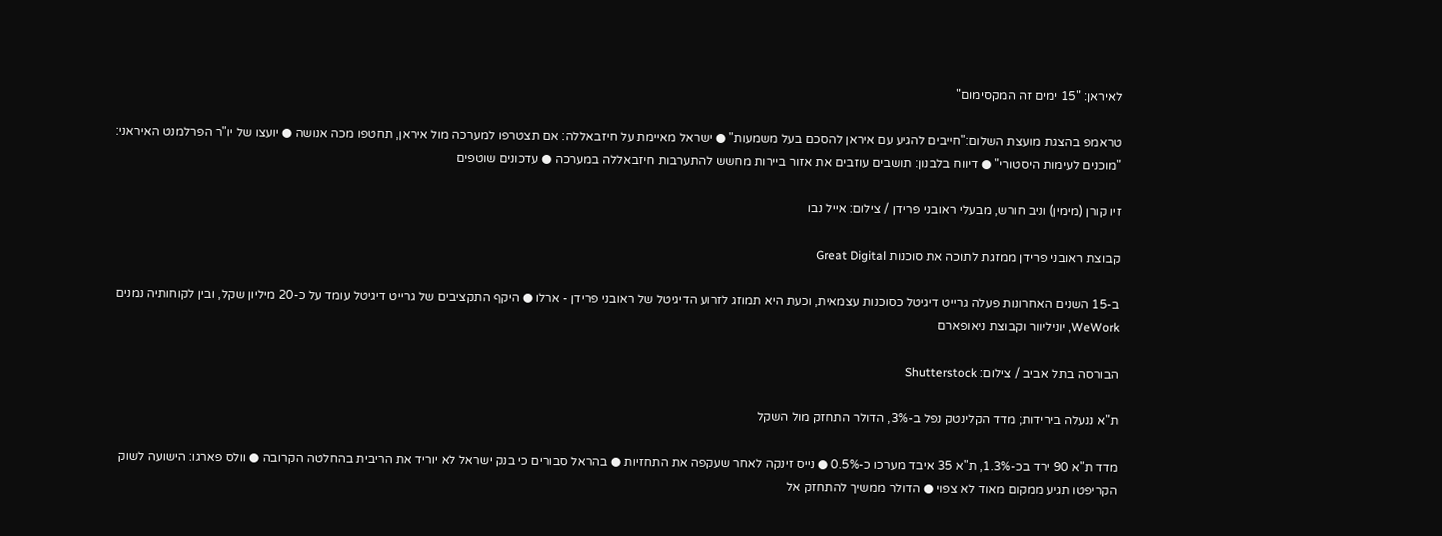לאיראן: "15 ימים זה המקסימום"

טראמפ בהצגת מועצת השלום:"חייבים להגיע עם איראן להסכם בעל משמעות" ● ישראל מאיימת על חיזבאללה: אם תצטרפו למערכה מול איראן, תחטפו מכה אנושה ● יועצו של יו"ר הפרלמנט האיראני: "מוכנים לעימות היסטורי" ● דיווח בלבנון: תושבים עוזבים את אזור ביירות מחשש להתערבות חיזבאללה במערכה ● עדכונים שוטפים

זיו קורן (מימין) וניב חורש, מבעלי ראובני פרידן / צילום: אייל נבו

קבוצת ראובני פרידן ממזגת לתוכה את סוכנות Great Digital

ב-15 השנים האחרונות פעלה גרייט דיגיטל כסוכנות עצמאית, וכעת היא תמוזג לזרוע הדיגיטל של ראובני פרידן - ארלו ● היקף התקציבים של גרייט דיגיטל עומד על כ-20 מיליון שקל, ובין לקוחותיה נמנים WeWork, יוניליוור וקבוצת ניאופארם

הבורסה בתל אביב / צילום: Shutterstock

ת"א ננעלה בירידות; מדד הקלינטק נפל ב-3%, הדולר התחזק מול השקל

מדד ת"א 90 ירד בכ-1.3%, ת"א 35 איבד מערכו כ-0.5% ● נייס זינקה לאחר שעקפה את התחזיות ● בהראל סבורים כי בנק ישראל לא יוריד את הריבית בהחלטה הקרובה ● וולס פארגו: הישועה לשוק הקריפטו תגיע ממקום מאוד לא צפוי ● הדולר ממשיך להתחזק אל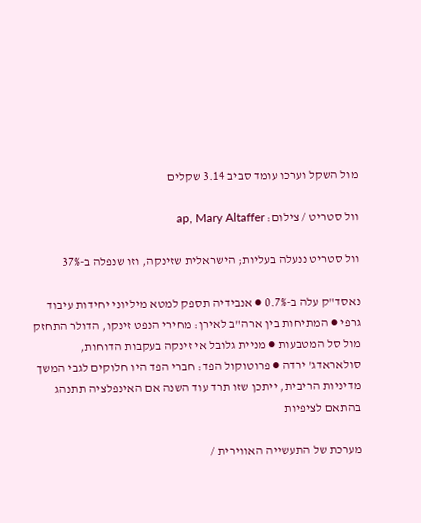מול השקל וערכו עומד סביב 3.14 שקלים

וול סטריט / צילום: ap, Mary Altaffer

וול סטריט ננעלה בעליות; הישראלית שזינקה, וזו שנפלה ב-37%

נאסד"ק עלה ב-0.7% ● אנבידיה תספק למטא מיליוני יחידות עיבוד גרפי ● המתיחות בין ארה"ב לאירן: מחירי הנפט זינקו, הדולר התחזק מול סל המטבעות ● מניית גלובל אי זינקה בעקבות הדוחות, סולאראדג' ירדה ● פרוטוקול הפד: חברי הפד היו חלוקים לגבי המשך מדיניות הריבית, ייתכן שזו תרד עוד השנה אם האינפלציה תתנהג בהתאם לציפיות

מערכת של התעשייה האווירית /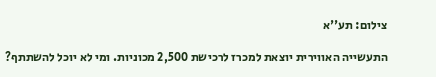צילום: תע''א

התעשייה האווירית יוצאת למכרז לרכישת 2,500 מכוניות. ומי לא יוכל להשתתף?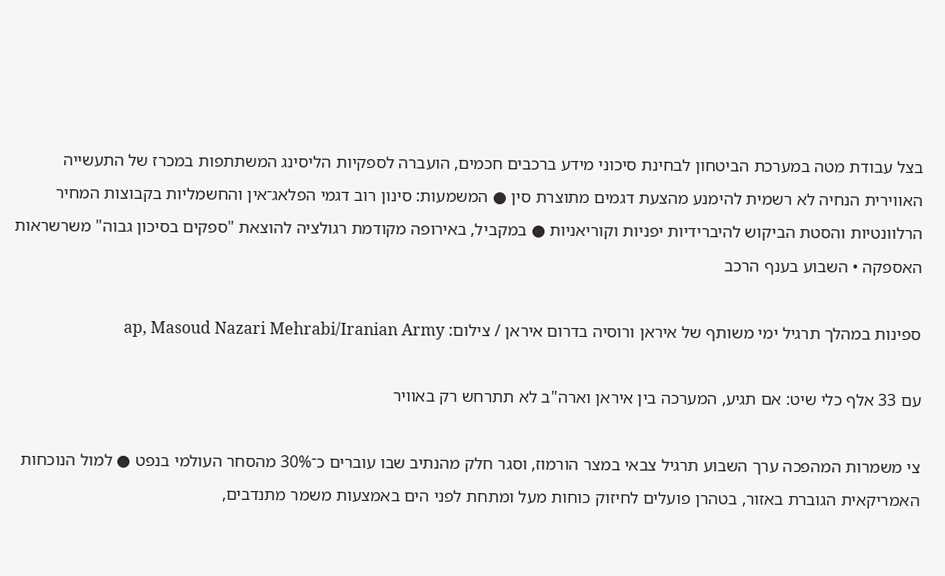בצל עבודת מטה במערכת הביטחון לבחינת סיכוני מידע ברכבים חכמים, הועברה לספקיות הליסינג המשתתפות במכרז של התעשייה האווירית הנחיה לא רשמית להימנע מהצעת דגמים מתוצרת סין ● המשמעות: סינון רוב דגמי הפלאג־אין והחשמליות בקבוצות המחיר הרלוונטיות והסטת הביקוש להיברידיות יפניות וקוריאניות ● במקביל, באירופה מקודמת רגולציה להוצאת "ספקים בסיכון גבוה" משרשראות האספקה • השבוע בענף הרכב

ספינות במהלך תרגיל ימי משותף של איראן ורוסיה בדרום איראן / צילום: ap, Masoud Nazari Mehrabi/Iranian Army

עם 33 אלף כלי שיט: אם תגיע, המערכה בין איראן וארה"ב לא תתרחש רק באוויר

צי משמרות המהפכה ערך השבוע תרגיל צבאי במצר הורמוז, וסגר חלק מהנתיב שבו עוברים כ־30% מהסחר העולמי בנפט ● למול הנוכחות האמריקאית הגוברת באזור, בטהרן פועלים לחיזוק כוחות מעל ומתחת לפני הים באמצעות משמר מתנדבים,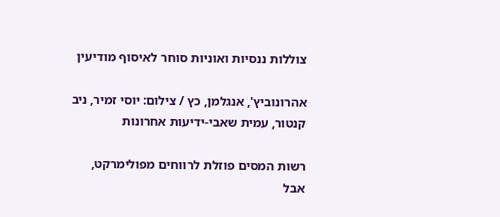צוללות ננסיות ואוניות סוחר לאיסוף מודיעין

אהרונוביץ', אנגלמן, כץ / צילום: יוסי זמיר, ניב קנטור, עמית שאבי-ידיעות אחרונות

רשות המסים פוזלת לרווחים מפולימרקט, אבל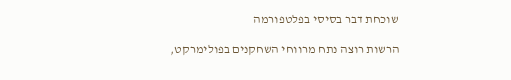שוכחת דבר בסיסי בפלטפורמה

הרשות רוצה נתח מרווחי השחקנים בפולימרקט,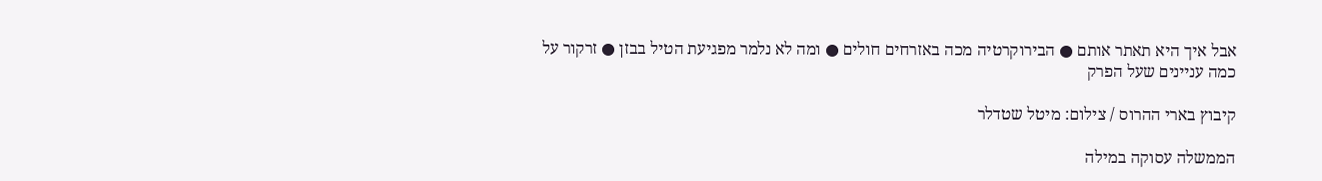אבל איך היא תאתר אותם ● הבירוקרטיה מכה באזרחים חולים ● ומה לא נלמר מפגיעת הטיל בבזן ● זרקור על כמה עניינים שעל הפרק

קיבוץ בארי ההרוס / צילום: מיטל שטדלר

הממשלה עסוקה במילה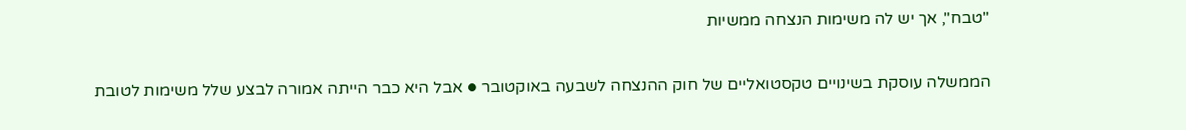"טבח", אך יש לה משימות הנצחה ממשיות

הממשלה עוסקת בשינויים טקסטואליים של חוק ההנצחה לשבעה באוקטובר ● אבל היא כבר הייתה אמורה לבצע שלל משימות לטובת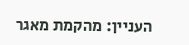העניין: מהקמת מאגר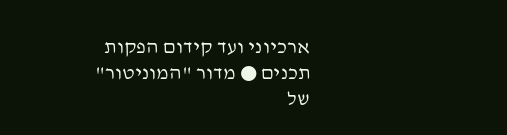ארכיוני ועד קידום הפקות תכנים ● מדור "המוניטור" של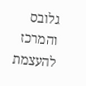גלובס והמרכז להעצמת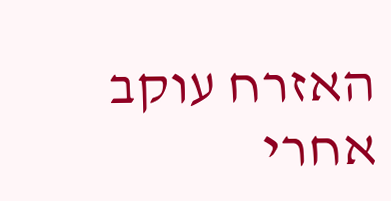האזרח עוקב אחרי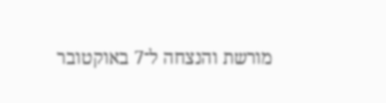מורשת והנצחה ל־7 באוקטובר